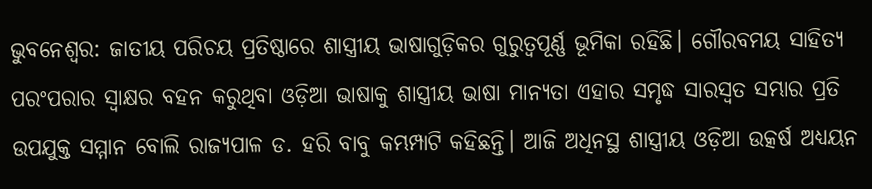ଭୁବନେଶ୍ୱର: ଜାତୀୟ ପରିଚୟ ପ୍ରତିଷ୍ଠାରେ ଶାସ୍ତ୍ରୀୟ ଭାଷାଗୁଡ଼ିକର ଗୁରୁତ୍ୱପୂର୍ଣ୍ଣ ଭୂମିକା ରହିଛି। ଗୌରବମୟ ସାହିତ୍ୟ ପରଂପରାର ସ୍ୱାକ୍ଷର ବହନ କରୁଥିବା ଓଡ଼ିଆ ଭାଷାକୁ ଶାସ୍ତ୍ରୀୟ ଭାଷା ମାନ୍ୟତା ଏହାର ସମୃଦ୍ଧ ସାରସ୍ୱତ ସମ୍ଭାର ପ୍ରତି ଉପଯୁକ୍ତ ସମ୍ମାନ ବୋଲି ରାଜ୍ୟପାଳ ଡ. ହରି ବାବୁ କମ୍ଭମ୍ପାଟି କହିଛନ୍ତି। ଆଜି ଅଧିନସ୍ଥ ଶାସ୍ତ୍ରୀୟ ଓଡ଼ିଆ ଉତ୍କର୍ଷ ଅଧ୍ୟୟନ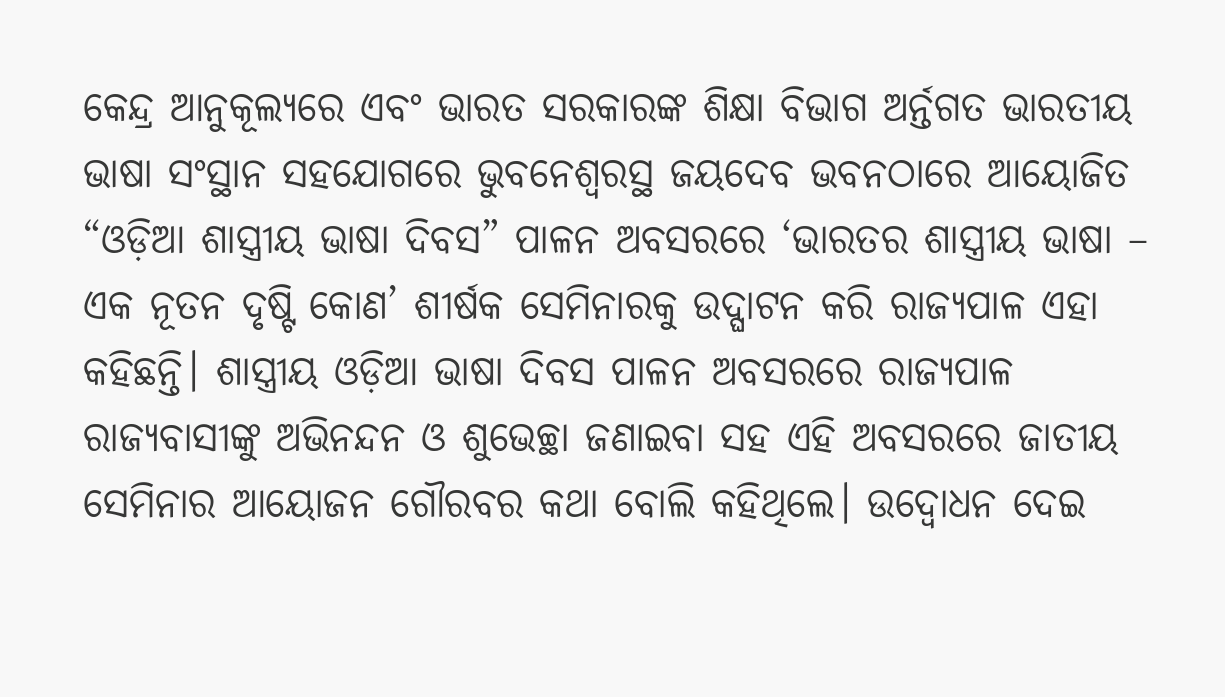କେନ୍ଦ୍ର ଆନୁକୂଲ୍ୟରେ ଏବଂ ଭାରତ ସରକାରଙ୍କ ଶିକ୍ଷା ବିଭାଗ ଅର୍ନ୍ତଗତ ଭାରତୀୟ ଭାଷା ସଂସ୍ଥାନ ସହଯୋଗରେ ଭୁବନେଶ୍ୱରସ୍ଥ ଜୟଦେବ ଭବନଠାରେ ଆୟୋଜିତ “ଓଡ଼ିଆ ଶାସ୍ତ୍ରୀୟ ଭାଷା ଦିବସ” ପାଳନ ଅବସରରେ ‘ଭାରତର ଶାସ୍ତ୍ରୀୟ ଭାଷା – ଏକ ନୂତନ ଦୃଷ୍ଟି କୋଣ’ ଶୀର୍ଷକ ସେମିନାରକୁ ଉଦ୍ଘାଟନ କରି ରାଜ୍ୟପାଳ ଏହା କହିଛନ୍ତି। ଶାସ୍ତ୍ରୀୟ ଓଡ଼ିଆ ଭାଷା ଦିବସ ପାଳନ ଅବସରରେ ରାଜ୍ୟପାଳ ରାଜ୍ୟବାସୀଙ୍କୁ ଅଭିନନ୍ଦନ ଓ ଶୁଭେଚ୍ଛା ଜଣାଇବା ସହ ଏହି ଅବସରରେ ଜାତୀୟ ସେମିନାର ଆୟୋଜନ ଗୌରବର କଥା ବୋଲି କହିଥିଲେ। ଉଦ୍ବୋଧନ ଦେଇ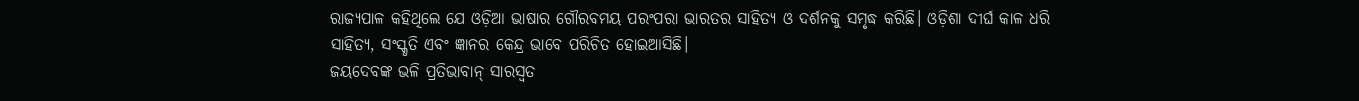ରାଜ୍ୟପାଳ କହିଥିଲେ ଯେ ଓଡ଼ିଆ ଭାଷାର ଗୌରବମୟ ପରଂପରା ଭାରତର ସାହିତ୍ୟ ଓ ଦର୍ଶନକୁ ସମୃଦ୍ଧ କରିଛି। ଓଡ଼ିଶା ଦୀର୍ଘ କାଳ ଧରି ସାହିତ୍ୟ, ସଂସ୍କୃତି ଏବଂ ଜ୍ଞାନର କେନ୍ଦ୍ର ଭାବେ ପରିଚିତ ହୋଇଆସିଛି।
ଜୟଦେବଙ୍କ ଭଳି ପ୍ରତିଭାବାନ୍ ସାରସ୍ୱତ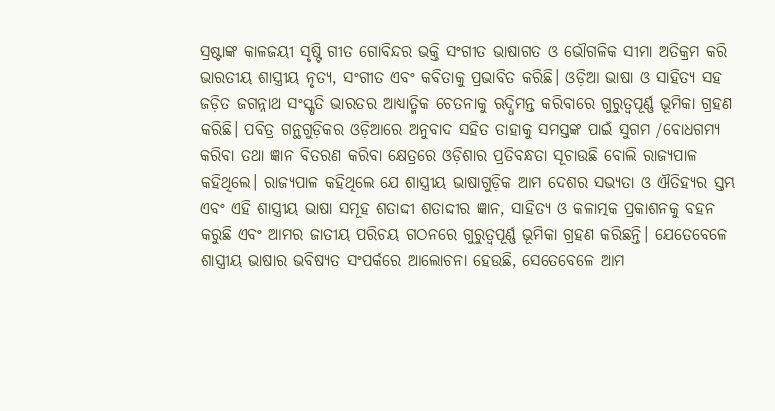ସ୍ରଷ୍ଟାଙ୍କ କାଳଜୟୀ ସୃଷ୍ଟି ଗୀତ ଗୋବିନ୍ଦର ଭକ୍ତି ସଂଗୀତ ଭାଷାଗତ ଓ ଭୌଗଳିକ ସୀମା ଅତିକ୍ରମ କରି ଭାରତୀୟ ଶାସ୍ତ୍ରୀୟ ନୃତ୍ୟ, ସଂଗୀତ ଏବଂ କବିତାକୁ ପ୍ରଭାବିତ କରିଛି। ଓଡ଼ିଆ ଭାଷା ଓ ସାହିତ୍ୟ ସହ ଜଡ଼ିତ ଜଗନ୍ନାଥ ସଂସ୍କୃତି ଭାରତର ଆଧ୍ୟାତ୍ମିକ ଚେତନାକୁ ଋଦ୍ଧିମନ୍ତ କରିବାରେ ଗୁରୁତ୍ୱପୂର୍ଣ୍ଣ ଭୂମିକା ଗ୍ରହଣ କରିଛି। ପବିତ୍ର ଗନ୍ଥଗୁଡ଼ିକର ଓଡ଼ିଆରେ ଅନୁବାଦ ସହିତ ତାହାକୁ ସମସ୍ତଙ୍କ ପାଇଁ ସୁଗମ /ବୋଧଗମ୍ୟ କରିବା ତଥା ଜ୍ଞାନ ବିତରଣ କରିବା କ୍ଷେତ୍ରରେ ଓଡ଼ିଶାର ପ୍ରତିବନ୍ଧତା ସୂଚାଉଛି ବୋଲି ରାଜ୍ୟପାଳ କହିଥିଲେ। ରାଜ୍ୟପାଳ କହିଥିଲେ ଯେ ଶାସ୍ତ୍ରୀୟ ଭାଷାଗୁଡ଼ିକ ଆମ ଦେଶର ସଭ୍ୟତା ଓ ଐତିହ୍ୟର ସ୍ତମ୍ଭ ଏବଂ ଏହି ଶାସ୍ତ୍ରୀୟ ଭାଷା ସମୂହ ଶତାଦ୍ଦୀ ଶତାଦ୍ଦୀର ଜ୍ଞାନ, ସାହିତ୍ୟ ଓ କଳାତ୍ମକ ପ୍ରକାଶନକୁ ବହନ କରୁଛି ଏବଂ ଆମର ଜାତୀୟ ପରିଚୟ ଗଠନରେ ଗୁରୁତ୍ୱପୂର୍ଣ୍ଣ ଭୂମିକା ଗ୍ରହଣ କରିଛନ୍ତି। ଯେତେବେଳେ ଶାସ୍ତ୍ରୀୟ ଭାଷାର ଭବିଷ୍ୟତ ସଂପର୍କରେ ଆଲୋଚନା ହେଉଛି, ସେତେବେଳେ ଆମ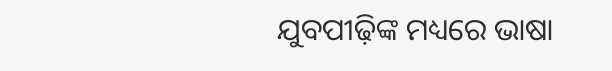ଯୁବପୀଢ଼ିଙ୍କ ମଧ୍ୟରେ ଭାଷା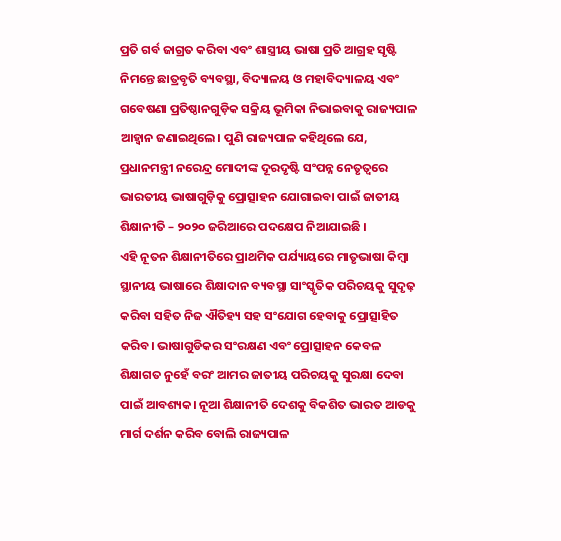ପ୍ରତି ଗର୍ବ ଜାଗ୍ରତ କରିବା ଏବଂ ଶାସ୍ତ୍ରୀୟ ଭାଷା ପ୍ରତି ଆଗ୍ରହ ସୃଷ୍ଟି ନିମନ୍ତେ ଛାତ୍ରବୃତି ବ୍ୟବସ୍ଥା, ବିଦ୍ୟାଳୟ ଓ ମହାବିଦ୍ୟାଳୟ ଏବଂ ଗବେଷଣା ପ୍ରତିଷ୍ଠାନଗୁଡ଼ିକ ସକ୍ରିୟ ଭୂମିକା ନିଭାଇବାକୁ ରାଜ୍ୟପାଳ ଆହ୍ୱାନ ଜଣାଇଥିଲେ। ପୁଣି ରାଜ୍ୟପାଳ କହିଥିଲେ ଯେ, ପ୍ରଧାନମନ୍ତ୍ରୀ ନରେନ୍ଦ୍ର ମୋଦୀଙ୍କ ଦୂରଦୃଷ୍ଟି ସଂପନ୍ନ ନେତୃତ୍ୱରେ ଭାରତୀୟ ଭାଷାଗୁଡ଼ିକୁ ପ୍ରୋତ୍ସାହନ ଯୋଗାଇବା ପାଇଁ ଜାତୀୟ ଶିକ୍ଷାନୀତି – ୨୦୨୦ ଜରିଆରେ ପଦକ୍ଷେପ ନିଆଯାଇଛି ।
ଏହି ନୂତନ ଶିକ୍ଷାନୀତିରେ ପ୍ରାଥମିକ ପର୍ଯ୍ୟାୟରେ ମାତୃଭାଷା କିମ୍ବା ସ୍ଥାନୀୟ ଭାଷାରେ ଶିକ୍ଷାଦାନ ବ୍ୟବସ୍ଥା ସାଂସ୍କୃତିକ ପରିଚୟକୁ ସୁଦୃଢ଼ କରିବା ସହିତ ନିଜ ଐତିହ୍ୟ ସହ ସଂଯୋଗ ହେବାକୁ ପ୍ରୋତ୍ସାହିତ କରିବ। ଭାଷାଗୁଡିକର ସଂରକ୍ଷଣ ଏବଂ ପ୍ରୋତ୍ସାହନ କେବଳ ଶିକ୍ଷାଗତ ନୁହେଁ ବରଂ ଆମର ଜାତୀୟ ପରିଚୟକୁ ସୁରକ୍ଷା ଦେବା ପାଇଁ ଆବଶ୍ୟକ। ନୂଆ ଶିକ୍ଷାନୀତି ଦେଶକୁ ବିକଶିତ ଭାରତ ଆଡକୁ ମାର୍ଗ ଦର୍ଶନ କରିବ ବୋଲି ରାଜ୍ୟପାଳ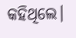କହିଥିଲେ।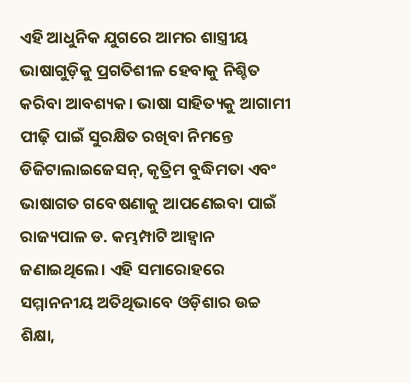ଏହି ଆଧୁନିକ ଯୁଗରେ ଆମର ଶାସ୍ତ୍ରୀୟ ଭାଷାଗୁଡ଼ିକୁ ପ୍ରଗତିଶୀଳ ହେବାକୁ ନିଶ୍ଚିତ କରିବା ଆବଶ୍ୟକ। ଭାଷା ସାହିତ୍ୟକୁ ଆଗାମୀ ପୀଢ଼ି ପାଇଁ ସୁରକ୍ଷିତ ରଖିବା ନିମନ୍ତେ ଡିଜିଟାଲାଇଜେସନ୍, କୃତ୍ରିମ ବୁଦ୍ଧିମତା ଏବଂ ଭାଷାଗତ ଗବେଷଣାକୁ ଆପଣେଇବା ପାଇଁ ରାଜ୍ୟପାଳ ଡ. କମ୍ଭମ୍ପାଟି ଆହ୍ୱାନ ଜଣାଇଥିଲେ। ଏହି ସମାରୋହରେ ସମ୍ମାନନୀୟ ଅତିଥିଭାବେ ଓଡ଼ିଶାର ଉଚ୍ଚ ଶିକ୍ଷା,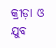କ୍ରୀଡ଼ା ଓ ଯୁବ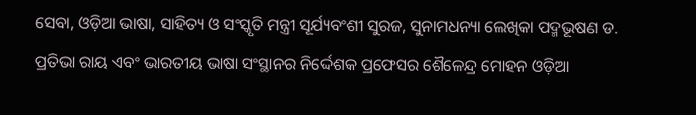ସେବା, ଓଡ଼ିଆ ଭାଷା, ସାହିତ୍ୟ ଓ ସଂସ୍କୃତି ମନ୍ତ୍ରୀ ସୂର୍ଯ୍ୟବଂଶୀ ସୁରଜ, ସୁନାମଧନ୍ୟା ଲେଖିକା ପଦ୍ମଭୂଷଣ ଡ. ପ୍ରତିଭା ରାୟ ଏବଂ ଭାରତୀୟ ଭାଷା ସଂସ୍ଥାନର ନିର୍ଦ୍ଦେଶକ ପ୍ରଫେସର ଶୈଳେନ୍ଦ୍ର ମୋହନ ଓଡ଼ିଆ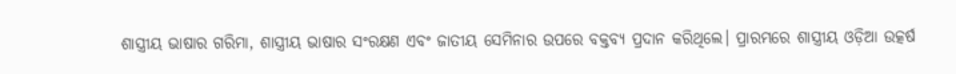ଶାସ୍ତ୍ରୀୟ ଭାଷାର ଗରିମା, ଶାସ୍ତ୍ରୀୟ ଭାଷାର ସଂରକ୍ଷଣ ଏବଂ ଜାତୀୟ ସେମିନାର ଉପରେ ବକ୍ତବ୍ୟ ପ୍ରଦାନ କରିଥିଲେ। ପ୍ରାରମ୍ଭରେ ଶାସ୍ତ୍ରୀୟ ଓଡ଼ିଆ ଉତ୍କର୍ଷ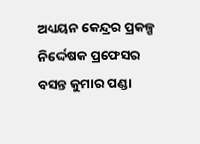ଅଧ୍ୟୟନ କେନ୍ଦ୍ରର ପ୍ରକଳ୍ପ ନିର୍ଦ୍ଦେଷକ ପ୍ରଫେସର ବସନ୍ତ କୁମାର ପଣ୍ଡା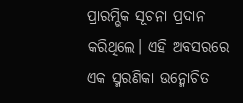ପ୍ରାରମ୍ଭିକ ସୂଚନା ପ୍ରଦାନ କରିଥିଲେ। ଏହି ଅବସରରେ ଏକ ସ୍ମରଣିକା ଉନ୍ମୋଚିତ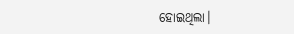ହୋଇଥିଲା।